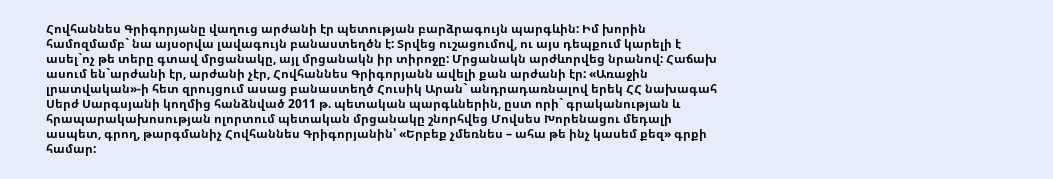Հովհաննես Գրիգորյանը վաղուց արժանի էր պետության բարձրագույն պարգևին: Իմ խորին համոզմամբ` նա այսօրվա լավագույն բանաստեղծն է: Տրվեց ուշացումով, ու այս դեպքում կարելի է ասել`ոչ թե տերը գտավ մրցանակը, այլ մրցանակն իր տիրոջը: Մրցանակն արժևորվեց նրանով: Հաճախ ասում են`արժանի էր, արժանի չէր, Հովհաննես Գրիգորյանն ավելի քան արժանի էր: «Առաջին լրատվական»-ի հետ զրույցում ասաց բանաստեղծ Հուսիկ Արան` անդրադառնալով երեկ ՀՀ նախագահ Սերժ Սարգսյանի կողմից հանձնված 2011 թ. պետական պարգևներին, ըստ որի` գրականության և հրապարակախոսության ոլորտում պետական մրցանակը շնորհվեց Մովսես Խորենացու մեդալի ասպետ, գրող, թարգմանիչ Հովհաննես Գրիգորյանին՝ «Երբեք չմեռնես – ահա թե ինչ կասեմ քեզ» գրքի համար: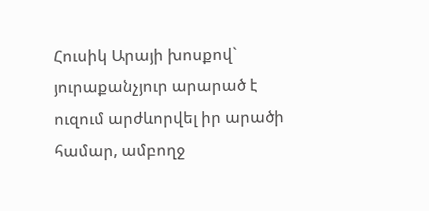Հուսիկ Արայի խոսքով` յուրաքանչյուր արարած է ուզում արժևորվել իր արածի համար, ամբողջ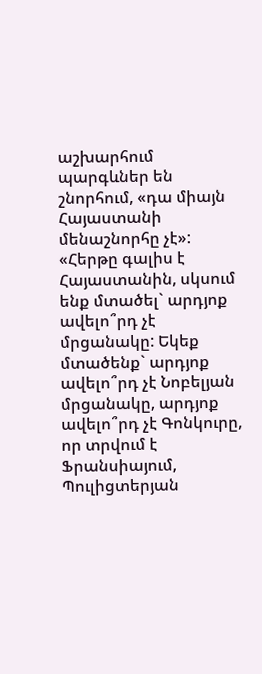աշխարհում պարգևներ են շնորհում, «դա միայն Հայաստանի մենաշնորհը չէ»: «Հերթը գալիս է Հայաստանին, սկսում ենք մտածել` արդյոք ավելո՞րդ չէ մրցանակը: Եկեք մտածենք` արդյոք ավելո՞րդ չէ Նոբելյան մրցանակը, արդյոք ավելո՞րդ չէ Գոնկուրը, որ տրվում է Ֆրանսիայում, Պուլիցտերյան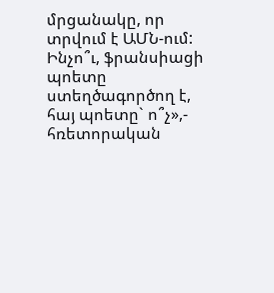մրցանակը, որ տրվում է ԱՄՆ-ում: Ինչո՞ւ, ֆրանսիացի պոետը ստեղծագործող է, հայ պոետը` ո՞չ»,- հռետորական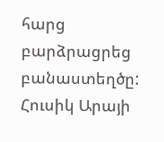հարց բարձրացրեց բանաստեղծը:
Հուսիկ Արայի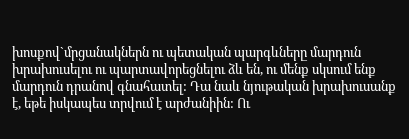խոսքով`մրցանակներն ու պետական պարգևները մարդուն խրախուսելու ու պարտավորեցնելու ձև են, ու մենք սկսում ենք մարդուն դրանով գնահատել: Դա նաև նյութական խրախուսանք է, եթե իսկապես տրվում է արժանիին: Ու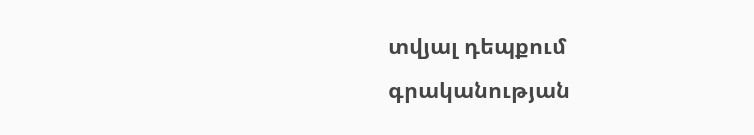տվյալ դեպքում գրականության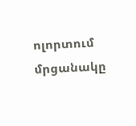ոլորտում մրցանակը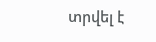տրվել է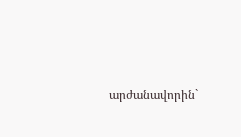արժանավորին`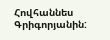Հովհաննես Գրիգորյանին: